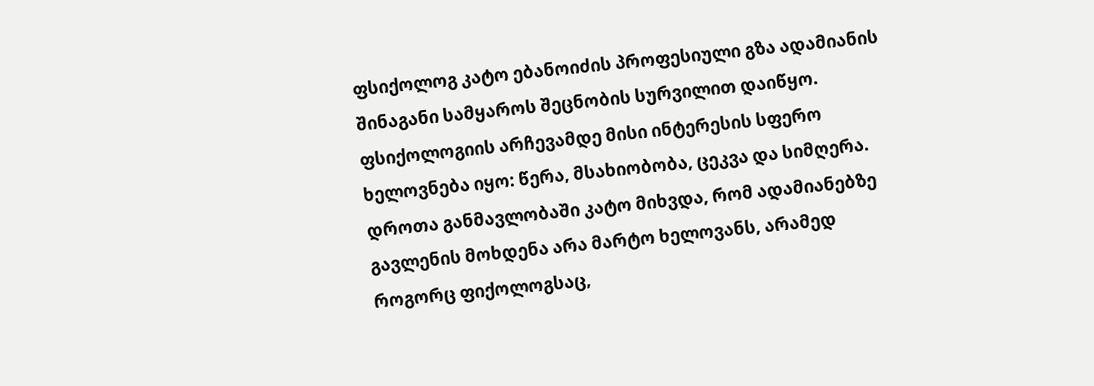ფსიქოლოგ კატო ებანოიძის პროფესიული გზა ადამიანის შინაგანი სამყაროს შეცნობის სურვილით დაიწყო. ფსიქოლოგიის არჩევამდე მისი ინტერესის სფერო ხელოვნება იყო: წერა, მსახიობობა, ცეკვა და სიმღერა. დროთა განმავლობაში კატო მიხვდა, რომ ადამიანებზე გავლენის მოხდენა არა მარტო ხელოვანს, არამედ როგორც ფიქოლოგსაც,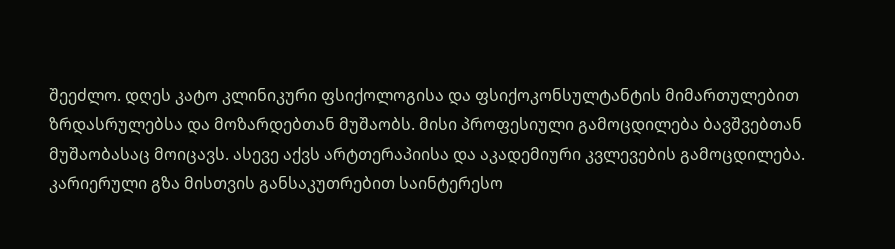შეეძლო. დღეს კატო კლინიკური ფსიქოლოგისა და ფსიქოკონსულტანტის მიმართულებით ზრდასრულებსა და მოზარდებთან მუშაობს. მისი პროფესიული გამოცდილება ბავშვებთან მუშაობასაც მოიცავს. ასევე აქვს არტთერაპიისა და აკადემიური კვლევების გამოცდილება. კარიერული გზა მისთვის განსაკუთრებით საინტერესო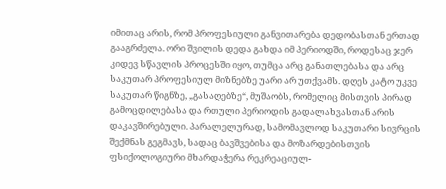იმითაც არის, რომ პროფესიული განვითარება დედობასთან ერთად გააგრძელა. ორი შვილის დედა გახდა იმ პერიოდში, როდესაც ჯერ კიდევ სწავლის პროცესში იყო, თუმცა არც განათლებასა და არც საკუთარ პროფესიულ მიზნებზე უარი არ უთქვამს. დღეს კატო უკვე საკუთარ წიგნზე, „გასაღებზე“, მუშაობს, რომელიც მისთვის პირად გამოცდილებასა და რთული პერიოდის გადალახვასთან არის დაკავშირებული. პარალელურად, სამომავლოდ საკუთარი სივრცის შექმნას გეგმავს, სადაც ბავშვებისა და მოზარდებისთვის ფსიქოლოგიური მხარდაჭერა რეკრეაციულ-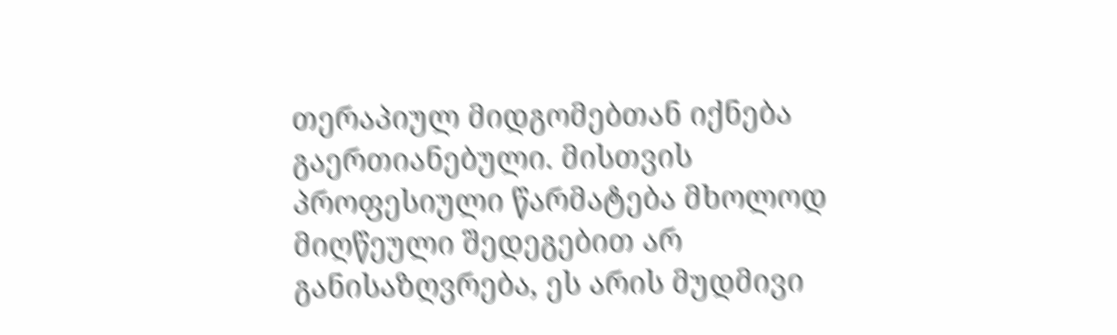თერაპიულ მიდგომებთან იქნება გაერთიანებული. მისთვის პროფესიული წარმატება მხოლოდ მიღწეული შედეგებით არ განისაზღვრება, ეს არის მუდმივი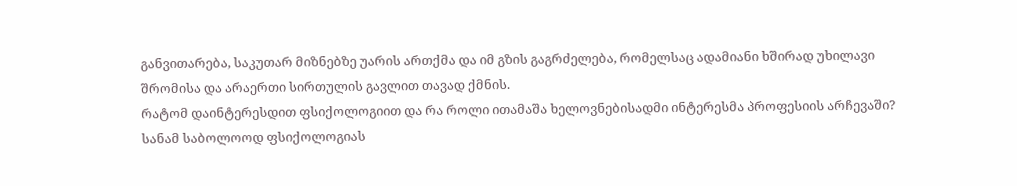განვითარება, საკუთარ მიზნებზე უარის ართქმა და იმ გზის გაგრძელება, რომელსაც ადამიანი ხშირად უხილავი შრომისა და არაერთი სირთულის გავლით თავად ქმნის.
რატომ დაინტერესდით ფსიქოლოგიით და რა როლი ითამაშა ხელოვნებისადმი ინტერესმა პროფესიის არჩევაში?
სანამ საბოლოოდ ფსიქოლოგიას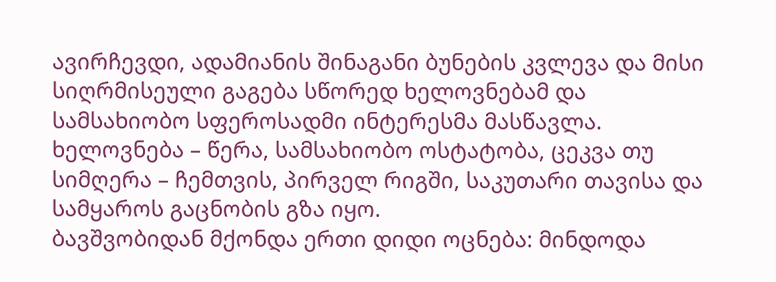ავირჩევდი, ადამიანის შინაგანი ბუნების კვლევა და მისი სიღრმისეული გაგება სწორედ ხელოვნებამ და სამსახიობო სფეროსადმი ინტერესმა მასწავლა. ხელოვნება – წერა, სამსახიობო ოსტატობა, ცეკვა თუ სიმღერა – ჩემთვის, პირველ რიგში, საკუთარი თავისა და სამყაროს გაცნობის გზა იყო.
ბავშვობიდან მქონდა ერთი დიდი ოცნება: მინდოდა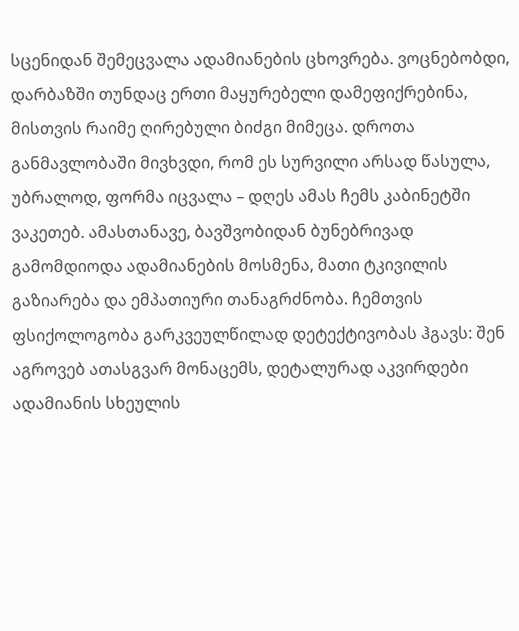სცენიდან შემეცვალა ადამიანების ცხოვრება. ვოცნებობდი, დარბაზში თუნდაც ერთი მაყურებელი დამეფიქრებინა, მისთვის რაიმე ღირებული ბიძგი მიმეცა. დროთა განმავლობაში მივხვდი, რომ ეს სურვილი არსად წასულა, უბრალოდ, ფორმა იცვალა – დღეს ამას ჩემს კაბინეტში ვაკეთებ. ამასთანავე, ბავშვობიდან ბუნებრივად გამომდიოდა ადამიანების მოსმენა, მათი ტკივილის გაზიარება და ემპათიური თანაგრძნობა. ჩემთვის ფსიქოლოგობა გარკვეულწილად დეტექტივობას ჰგავს: შენ აგროვებ ათასგვარ მონაცემს, დეტალურად აკვირდები ადამიანის სხეულის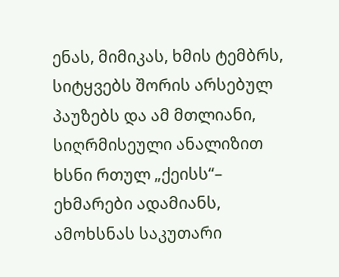ენას, მიმიკას, ხმის ტემბრს, სიტყვებს შორის არსებულ პაუზებს და ამ მთლიანი, სიღრმისეული ანალიზით ხსნი რთულ „ქეისს“– ეხმარები ადამიანს, ამოხსნას საკუთარი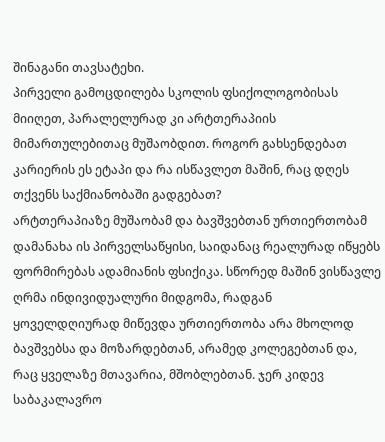შინაგანი თავსატეხი.
პირველი გამოცდილება სკოლის ფსიქოლოგობისას მიიღეთ, პარალელურად კი არტთერაპიის მიმართულებითაც მუშაობდით. როგორ გახსენდებათ კარიერის ეს ეტაპი და რა ისწავლეთ მაშინ, რაც დღეს თქვენს საქმიანობაში გადგებათ?
არტთერაპიაზე მუშაობამ და ბავშვებთან ურთიერთობამ დამანახა ის პირველსაწყისი, საიდანაც რეალურად იწყებს ფორმირებას ადამიანის ფსიქიკა. სწორედ მაშინ ვისწავლე ღრმა ინდივიდუალური მიდგომა, რადგან ყოველდღიურად მიწევდა ურთიერთობა არა მხოლოდ ბავშვებსა და მოზარდებთან, არამედ კოლეგებთან და, რაც ყველაზე მთავარია, მშობლებთან. ჯერ კიდევ საბაკალავრო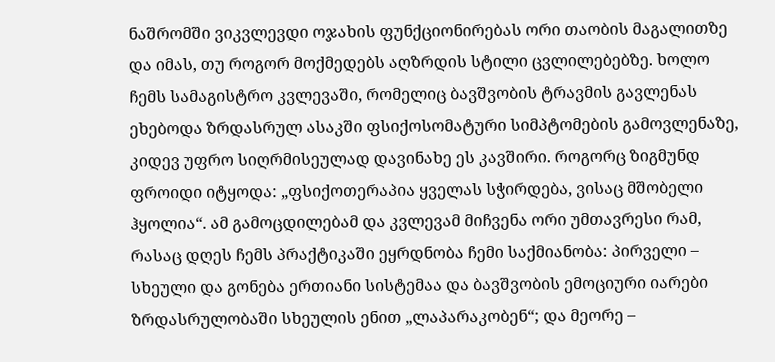ნაშრომში ვიკვლევდი ოჯახის ფუნქციონირებას ორი თაობის მაგალითზე და იმას, თუ როგორ მოქმედებს აღზრდის სტილი ცვლილებებზე. ხოლო ჩემს სამაგისტრო კვლევაში, რომელიც ბავშვობის ტრავმის გავლენას ეხებოდა ზრდასრულ ასაკში ფსიქოსომატური სიმპტომების გამოვლენაზე, კიდევ უფრო სიღრმისეულად დავინახე ეს კავშირი. როგორც ზიგმუნდ ფროიდი იტყოდა: „ფსიქოთერაპია ყველას სჭირდება, ვისაც მშობელი ჰყოლია“. ამ გამოცდილებამ და კვლევამ მიჩვენა ორი უმთავრესი რამ, რასაც დღეს ჩემს პრაქტიკაში ეყრდნობა ჩემი საქმიანობა: პირველი – სხეული და გონება ერთიანი სისტემაა და ბავშვობის ემოციური იარები ზრდასრულობაში სხეულის ენით „ლაპარაკობენ“; და მეორე –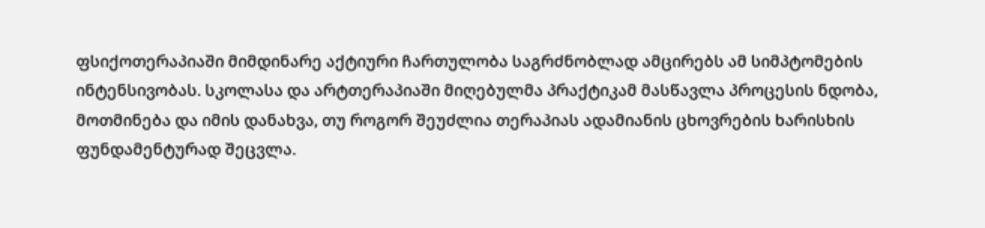ფსიქოთერაპიაში მიმდინარე აქტიური ჩართულობა საგრძნობლად ამცირებს ამ სიმპტომების ინტენსივობას. სკოლასა და არტთერაპიაში მიღებულმა პრაქტიკამ მასწავლა პროცესის ნდობა, მოთმინება და იმის დანახვა, თუ როგორ შეუძლია თერაპიას ადამიანის ცხოვრების ხარისხის ფუნდამენტურად შეცვლა.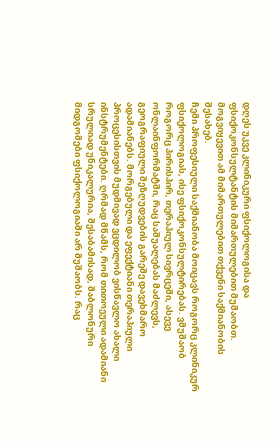დღეს უკვე კლინიკური ფსიქოლოგისა და ფსიქოკონსულტანტის მიმართულებით მუშაობთ. მოგვიყევით ამ მიმართულებით თქვენი საქმიანობის შესახებ.
ჩემი პროფესიული საქმიანობა მოიცავს როგორც კლინიკურ ფსიქოლოგიას, ისე ფსიქოკონსულტირებას. ვმუშაობ როგორც პირისპირ, თერაპიულ სივრცეში, ასევე ონლაინფორმატში, რაც საშუალებას მაძლევს, გეოგრაფიული შეზღუდვების გარეშე დავეხმარო ადამიანებს. მორგებული და ეფექტიანი თერაპიული პროცესისთვის მუდმივად ვცდილობ ვისწავლო ახალი ინსტრუმენტები. ღრმად მწამს, რომ თითოეული ადამიანი სრულიად უნიკალურია, შესაბამისად, შაბლონური მიდგომები ფსიქოლოგიაში არ მუშაობს. რაც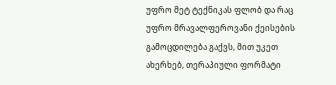უფრო მეტ ტექნიკას ფლობ და რაც უფრო მრავალფეროვანი ქეისების გამოცდილება გაქვს, მით უკეთ ახერხებ, თერაპიული ფორმატი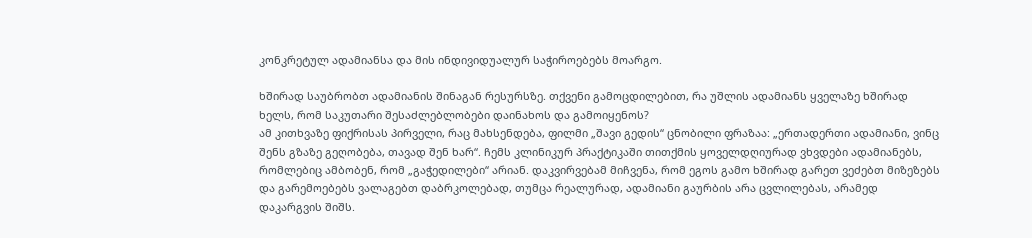კონკრეტულ ადამიანსა და მის ინდივიდუალურ საჭიროებებს მოარგო.

ხშირად საუბრობთ ადამიანის შინაგან რესურსზე. თქვენი გამოცდილებით, რა უშლის ადამიანს ყველაზე ხშირად ხელს, რომ საკუთარი შესაძლებლობები დაინახოს და გამოიყენოს?
ამ კითხვაზე ფიქრისას პირველი, რაც მახსენდება, ფილმი „შავი გედის“ ცნობილი ფრაზაა: „ერთადერთი ადამიანი, ვინც შენს გზაზე გეღობება, თავად შენ ხარ“. ჩემს კლინიკურ პრაქტიკაში თითქმის ყოველდღიურად ვხვდები ადამიანებს, რომლებიც ამბობენ, რომ „გაჭედილები“ არიან. დაკვირვებამ მიჩვენა, რომ ეგოს გამო ხშირად გარეთ ვეძებთ მიზეზებს და გარემოებებს ვალაგებთ დაბრკოლებად, თუმცა რეალურად, ადამიანი გაურბის არა ცვლილებას, არამედ დაკარგვის შიშს.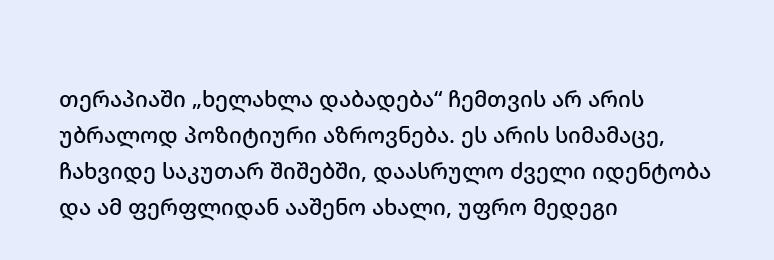თერაპიაში „ხელახლა დაბადება“ ჩემთვის არ არის უბრალოდ პოზიტიური აზროვნება. ეს არის სიმამაცე, ჩახვიდე საკუთარ შიშებში, დაასრულო ძველი იდენტობა და ამ ფერფლიდან ააშენო ახალი, უფრო მედეგი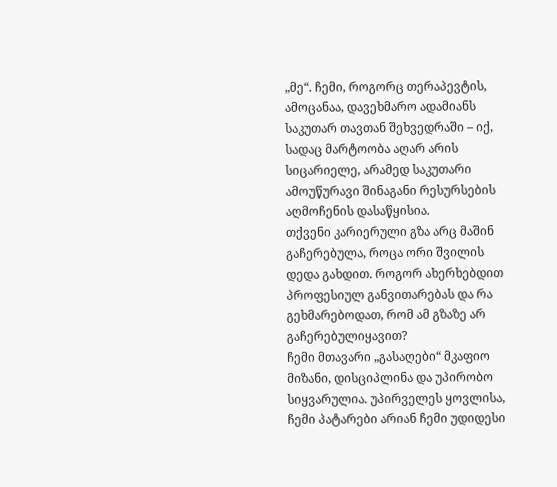„მე“. ჩემი, როგორც თერაპევტის, ამოცანაა, დავეხმარო ადამიანს საკუთარ თავთან შეხვედრაში – იქ, სადაც მარტოობა აღარ არის სიცარიელე, არამედ საკუთარი ამოუწურავი შინაგანი რესურსების აღმოჩენის დასაწყისია.
თქვენი კარიერული გზა არც მაშინ გაჩერებულა, როცა ორი შვილის დედა გახდით. როგორ ახერხებდით პროფესიულ განვითარებას და რა გეხმარებოდათ, რომ ამ გზაზე არ გაჩერებულიყავით?
ჩემი მთავარი „გასაღები“ მკაფიო მიზანი, დისციპლინა და უპირობო სიყვარულია. უპირველეს ყოვლისა, ჩემი პატარები არიან ჩემი უდიდესი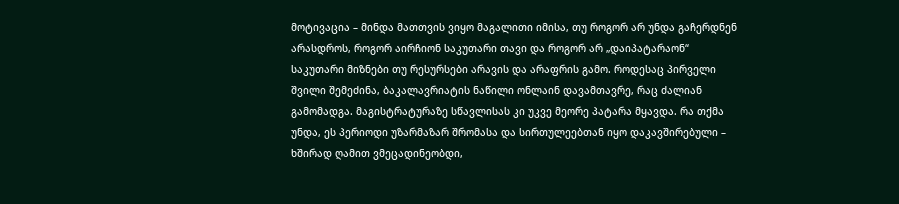მოტივაცია – მინდა მათთვის ვიყო მაგალითი იმისა, თუ როგორ არ უნდა გაჩერდნენ არასდროს, როგორ აირჩიონ საკუთარი თავი და როგორ არ „დაიპატარაონ“ საკუთარი მიზნები თუ რესურსები არავის და არაფრის გამო. როდესაც პირველი შვილი შემეძინა, ბაკალავრიატის ნაწილი ონლაინ დავამთავრე, რაც ძალიან გამომადგა. მაგისტრატურაზე სწავლისას კი უკვე მეორე პატარა მყავდა. რა თქმა უნდა, ეს პერიოდი უზარმაზარ შრომასა და სირთულეებთან იყო დაკავშირებული – ხშირად ღამით ვმეცადინეობდი,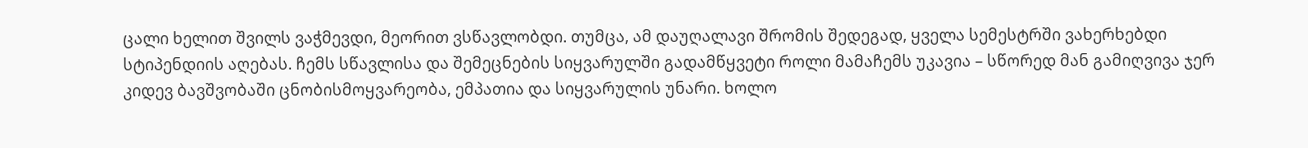ცალი ხელით შვილს ვაჭმევდი, მეორით ვსწავლობდი. თუმცა, ამ დაუღალავი შრომის შედეგად, ყველა სემესტრში ვახერხებდი სტიპენდიის აღებას. ჩემს სწავლისა და შემეცნების სიყვარულში გადამწყვეტი როლი მამაჩემს უკავია – სწორედ მან გამიღვივა ჯერ კიდევ ბავშვობაში ცნობისმოყვარეობა, ემპათია და სიყვარულის უნარი. ხოლო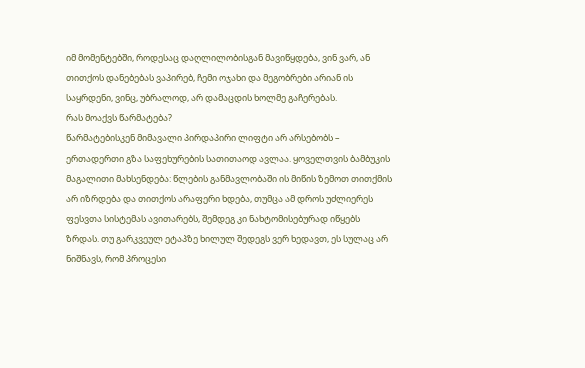იმ მომენტებში, როდესაც დაღლილობისგან მავიწყდება, ვინ ვარ, ან თითქოს დანებებას ვაპირებ, ჩემი ოჯახი და მეგობრები არიან ის საყრდენი, ვინც, უბრალოდ, არ დამაცდის ხოლმე გაჩერებას.
რას მოაქვს წარმატება?
წარმატებისკენ მიმავალი პირდაპირი ლიფტი არ არსებობს – ერთადერთი გზა საფეხურების სათითაოდ ავლაა. ყოველთვის ბამბუკის მაგალითი მახსენდება: წლების განმავლობაში ის მიწის ზემოთ თითქმის არ იზრდება და თითქოს არაფერი ხდება, თუმცა ამ დროს უძლიერეს ფესვთა სისტემას ავითარებს, შემდეგ კი ნახტომისებურად იწყებს ზრდას. თუ გარკვეულ ეტაპზე ხილულ შედეგს ვერ ხედავთ, ეს სულაც არ ნიშნავს, რომ პროცესი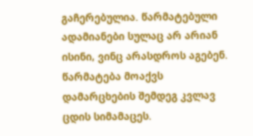გაჩერებულია. წარმატებული ადამიანები სულაც არ არიან ისინი, ვინც არასდროს აგებენ. წარმატება მოაქვს დამარცხების შემდეგ კვლავ ცდის სიმამაცეს.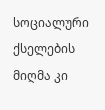სოციალური ქსელების მიღმა კი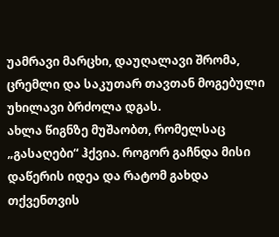უამრავი მარცხი, დაუღალავი შრომა, ცრემლი და საკუთარ თავთან მოგებული უხილავი ბრძოლა დგას.
ახლა წიგნზე მუშაობთ, რომელსაც „გასაღები“ ჰქვია. როგორ გაჩნდა მისი დაწერის იდეა და რატომ გახდა თქვენთვის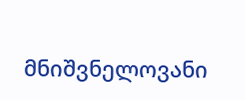მნიშვნელოვანი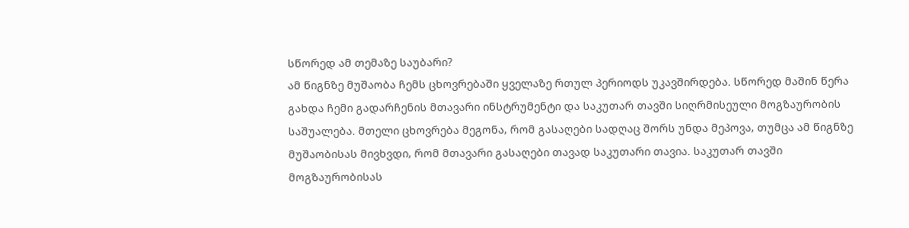სწორედ ამ თემაზე საუბარი?
ამ წიგნზე მუშაობა ჩემს ცხოვრებაში ყველაზე რთულ პერიოდს უკავშირდება. სწორედ მაშინ წერა გახდა ჩემი გადარჩენის მთავარი ინსტრუმენტი და საკუთარ თავში სიღრმისეული მოგზაურობის საშუალება. მთელი ცხოვრება მეგონა, რომ გასაღები სადღაც შორს უნდა მეპოვა, თუმცა ამ წიგნზე მუშაობისას მივხვდი, რომ მთავარი გასაღები თავად საკუთარი თავია. საკუთარ თავში მოგზაურობისას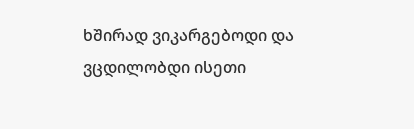ხშირად ვიკარგებოდი და ვცდილობდი ისეთი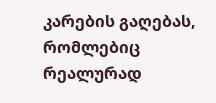კარების გაღებას, რომლებიც რეალურად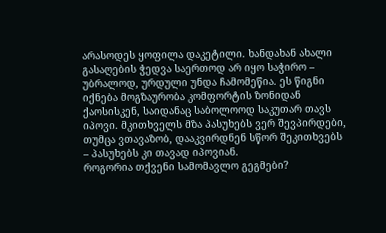არასოდეს ყოფილა დაკეტილი. ხანდახან ახალი გასაღების ჭედვა საერთოდ არ იყო საჭირო – უბრალოდ, ურდული უნდა ჩამომეწია. ეს წიგნი იქნება მოგზაურობა კომფორტის ზონიდან ქაოსისკენ, საიდანაც საბოლოოდ საკუთარ თავს იპოვი. მკითხველს მზა პასუხებს ვერ შევპირდები, თუმცა ვთავაზობ, დააკვირდნენ სწორ შეკითხვებს – პასუხებს კი თავად იპოვიან.
როგორია თქვენი სამომავლო გეგმები?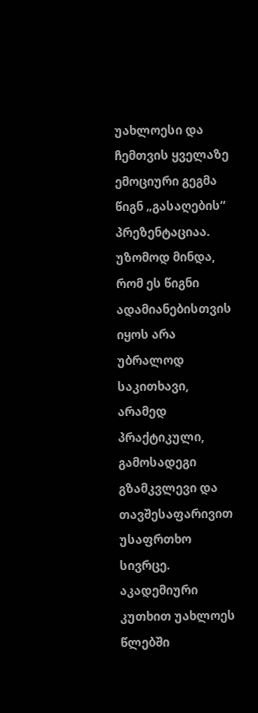უახლოესი და ჩემთვის ყველაზე ემოციური გეგმა წიგნ „გასაღების“ პრეზენტაციაა. უზომოდ მინდა, რომ ეს წიგნი ადამიანებისთვის იყოს არა უბრალოდ საკითხავი, არამედ პრაქტიკული, გამოსადეგი გზამკვლევი და თავშესაფარივით უსაფრთხო სივრცე. აკადემიური კუთხით უახლოეს წლებში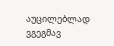აუცილებლად ვგეგმავ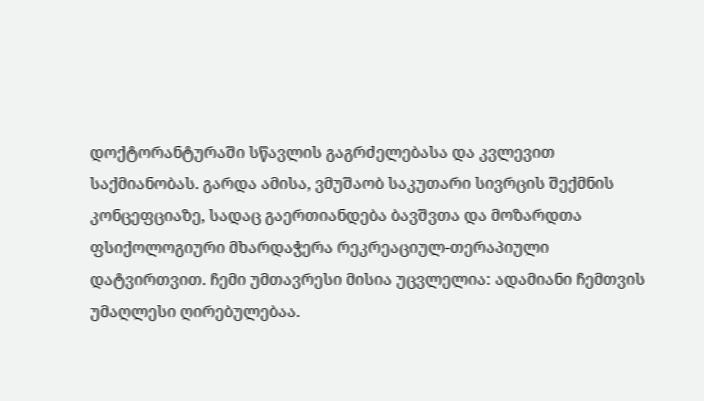დოქტორანტურაში სწავლის გაგრძელებასა და კვლევით საქმიანობას. გარდა ამისა, ვმუშაობ საკუთარი სივრცის შექმნის კონცეფციაზე, სადაც გაერთიანდება ბავშვთა და მოზარდთა ფსიქოლოგიური მხარდაჭერა რეკრეაციულ-თერაპიული დატვირთვით. ჩემი უმთავრესი მისია უცვლელია: ადამიანი ჩემთვის უმაღლესი ღირებულებაა.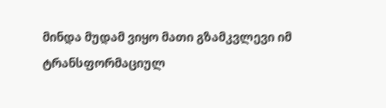მინდა მუდამ ვიყო მათი გზამკვლევი იმ ტრანსფორმაციულ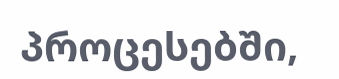პროცესებში,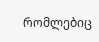რომლებიც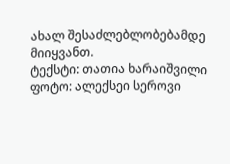ახალ შესაძლებლობებამდე მიიყვანთ.
ტექსტი: თათია ხარაიშვილი
ფოტო: ალექსეი სეროვი